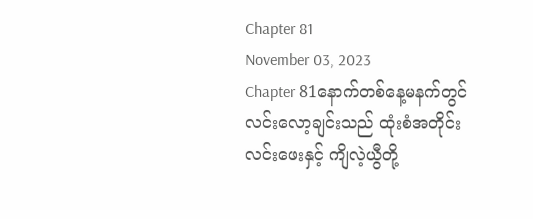Chapter 81
November 03, 2023
Chapter 81နောက်တစ်နေ့မနက်တွင် လင်းလော့ချင်းသည် ထုံးစံအတိုင်း လင်းဖေးနှင့် ကျိလဲ့ယွီတို့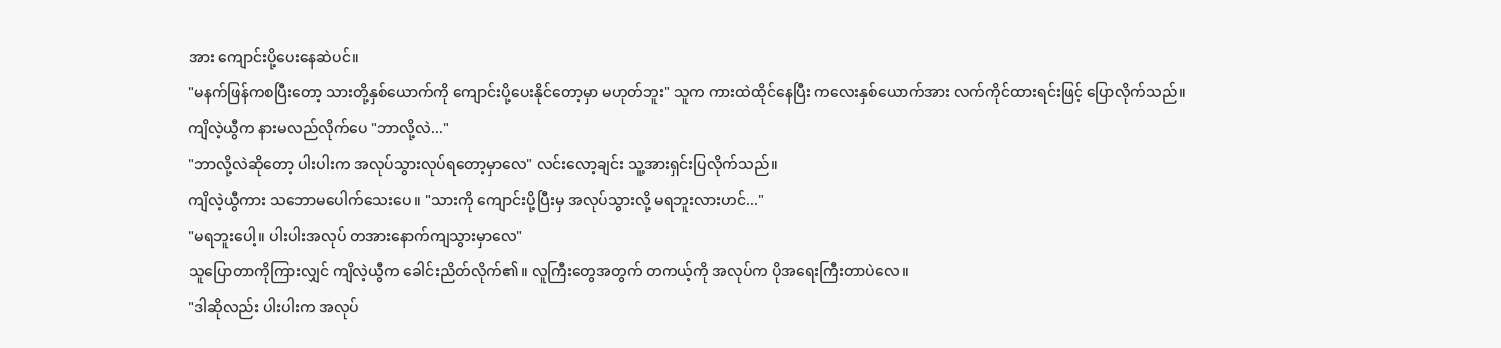အား ကျောင်းပို့ပေးနေဆဲပင်။
"မနက်ဖြန်ကစပြီးတော့ သားတို့နှစ်ယောက်ကို ကျောင်းပို့ပေးနိုင်တော့မှာ မဟုတ်ဘူး" သူက ကားထဲထိုင်နေပြီး ကလေးနှစ်ယောက်အား လက်ကိုင်ထားရင်းဖြင့် ပြောလိုက်သည်။
ကျိလဲ့ယွီက နားမလည်လိုက်ပေ "ဘာလို့လဲ..."
"ဘာလို့လဲဆိုတော့ ပါးပါးက အလုပ်သွားလုပ်ရတော့မှာလေ" လင်းလော့ချင်း သူ့အားရှင်းပြလိုက်သည်။
ကျိလဲ့ယွီကား သဘောမပေါက်သေးပေ။ "သားကို ကျောင်းပို့ပြီးမှ အလုပ်သွားလို့ မရဘူးလားဟင်..."
"မရဘူးပေါ့။ ပါးပါးအလုပ် တအားနောက်ကျသွားမှာလေ"
သူပြောတာကိုကြားလျှင် ကျိလဲ့ယွီက ခေါင်းညိတ်လိုက်၏။ လူကြီးတွေအတွက် တကယ့်ကို အလုပ်က ပိုအရေးကြီးတာပဲလေ။
"ဒါဆိုလည်း ပါးပါးက အလုပ်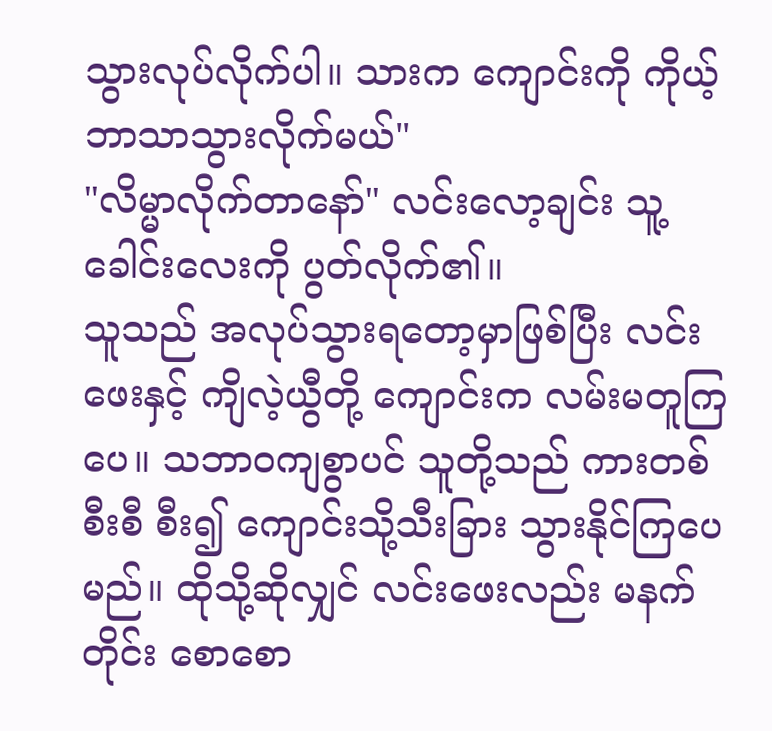သွားလုပ်လိုက်ပါ။ သားက ကျောင်းကို ကိုယ့်ဘာသာသွားလိုက်မယ်"
"လိမ္မာလိုက်တာနော်" လင်းလော့ချင်း သူ့ခေါင်းလေးကို ပွတ်လိုက်၏။
သူသည် အလုပ်သွားရတော့မှာဖြစ်ပြီး လင်းဖေးနှင့် ကျိလဲ့ယွီတို့ ကျောင်းက လမ်းမတူကြပေ။ သဘာ၀ကျစွာပင် သူတို့သည် ကားတစ်စီးစီ စီး၍ ကျောင်းသို့သီးခြား သွားနိုင်ကြပေမည်။ ထိုသို့ဆိုလျှင် လင်းဖေးလည်း မနက်တိုင်း စောစော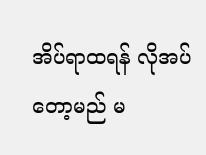အိပ်ရာထရန် လိုအပ်တော့မည် မ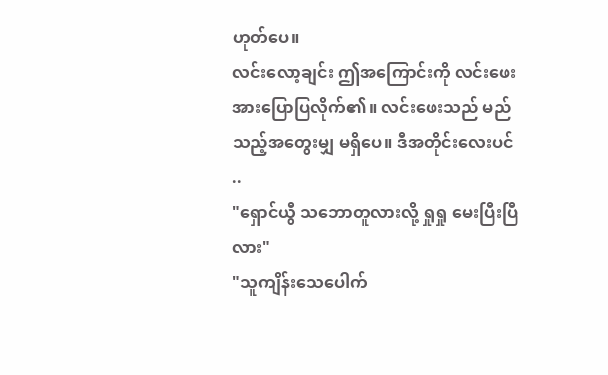ဟုတ်ပေ။
လင်းလော့ချင်း ဤအကြောင်းကို လင်းဖေးအားပြောပြလိုက်၏။ လင်းဖေးသည် မည်သည့်အတွေးမျှ မရှိပေ။ ဒီအတိုင်းလေးပင် ..
"ရှောင်ယွီ သဘောတူလားလို့ ရှုရှု မေးပြီးပြီလား"
"သူကျိန်းသေပေါက်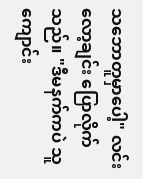သဘောတူမှာပေါ့" လင်းလော့ချင်း ပြောလိုက်သည်။ "ဒီမနက်ကပဲ သူကျောင်း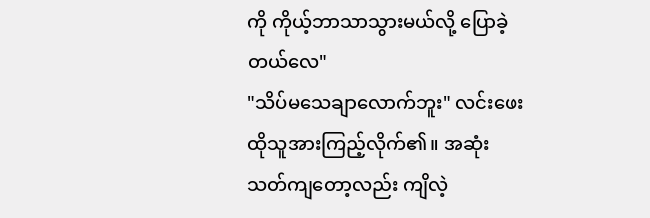ကို ကိုယ့်ဘာသာသွားမယ်လို့ ပြောခဲ့တယ်လေ"
"သိပ်မသေချာလောက်ဘူး" လင်းဖေး ထိုသူအားကြည့်လိုက်၏။ အဆုံးသတ်ကျတော့လည်း ကျိလဲ့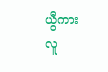ယွီကား လူ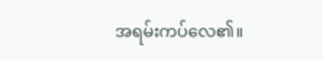အရမ်းကပ်လေ၏။